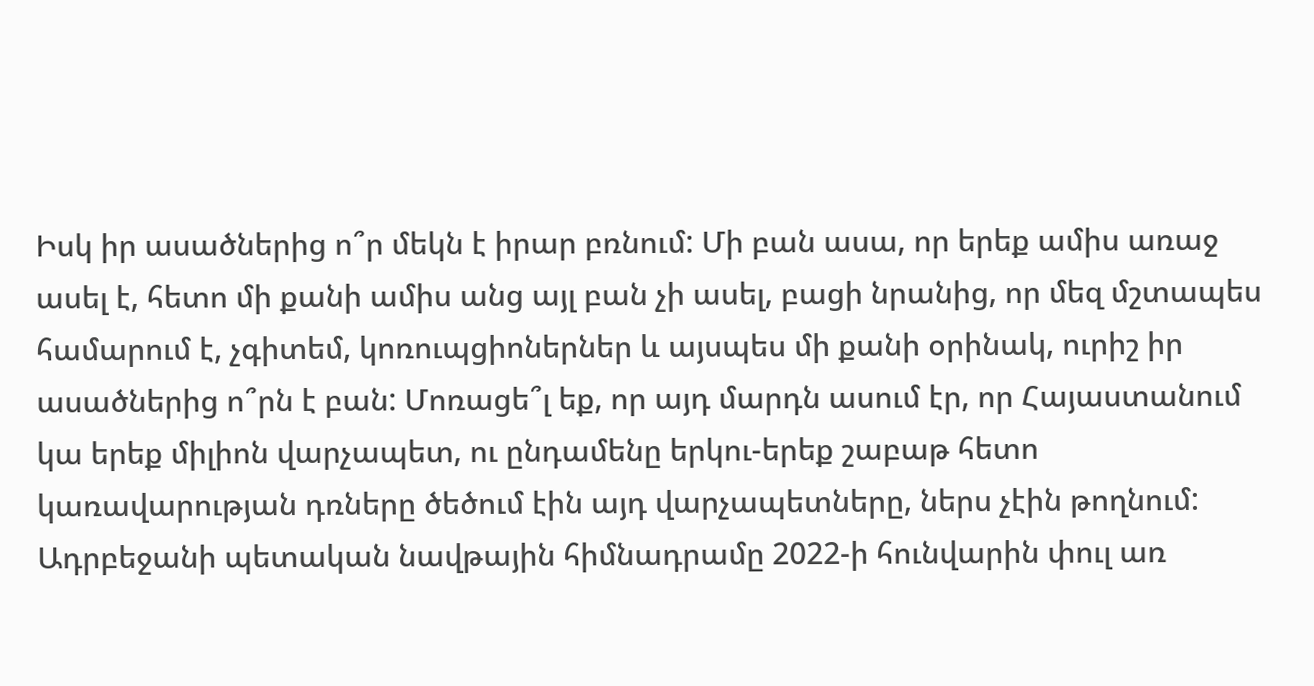Իսկ իր ասածներից ո՞ր մեկն է իրար բռնում: Մի բան ասա, որ երեք ամիս առաջ ասել է, հետո մի քանի ամիս անց այլ բան չի ասել, բացի նրանից, որ մեզ մշտապես համարում է, չգիտեմ, կոռուպցիոներներ և այսպես մի քանի օրինակ, ուրիշ իր ասածներից ո՞րն է բան: Մոռացե՞լ եք, որ այդ մարդն ասում էր, որ Հայաստանում կա երեք միլիոն վարչապետ, ու ընդամենը երկու-երեք շաբաթ հետո կառավարության դռները ծեծում էին այդ վարչապետները, ներս չէին թողնում:
Ադրբեջանի պետական նավթային հիմնադրամը 2022-ի հունվարին փուլ առ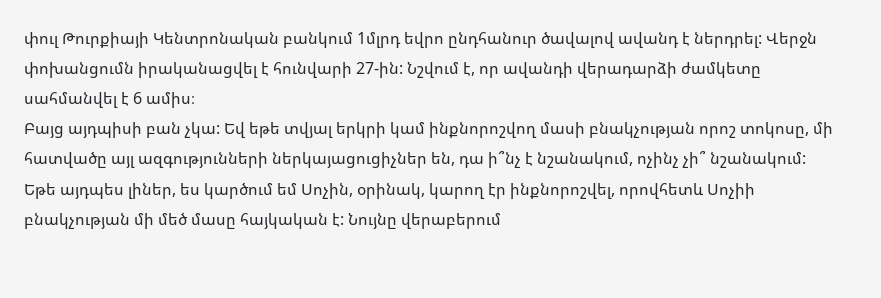փուլ Թուրքիայի Կենտրոնական բանկում 1մլրդ եվրո ընդհանուր ծավալով ավանդ է ներդրել: Վերջն փոխանցումն իրականացվել է հունվարի 27-ին: Նշվում է, որ ավանդի վերադարձի ժամկետը սահմանվել է 6 ամիս։
Բայց այդպիսի բան չկա: Եվ եթե տվյալ երկրի կամ ինքնորոշվող մասի բնակչության որոշ տոկոսը, մի հատվածը այլ ազգությունների ներկայացուցիչներ են, դա ի՞նչ է նշանակում, ոչինչ չի՞ նշանակում: Եթե այդպես լիներ, ես կարծում եմ Սոչին, օրինակ, կարող էր ինքնորոշվել, որովհետև Սոչիի բնակչության մի մեծ մասը հայկական է: Նույնը վերաբերում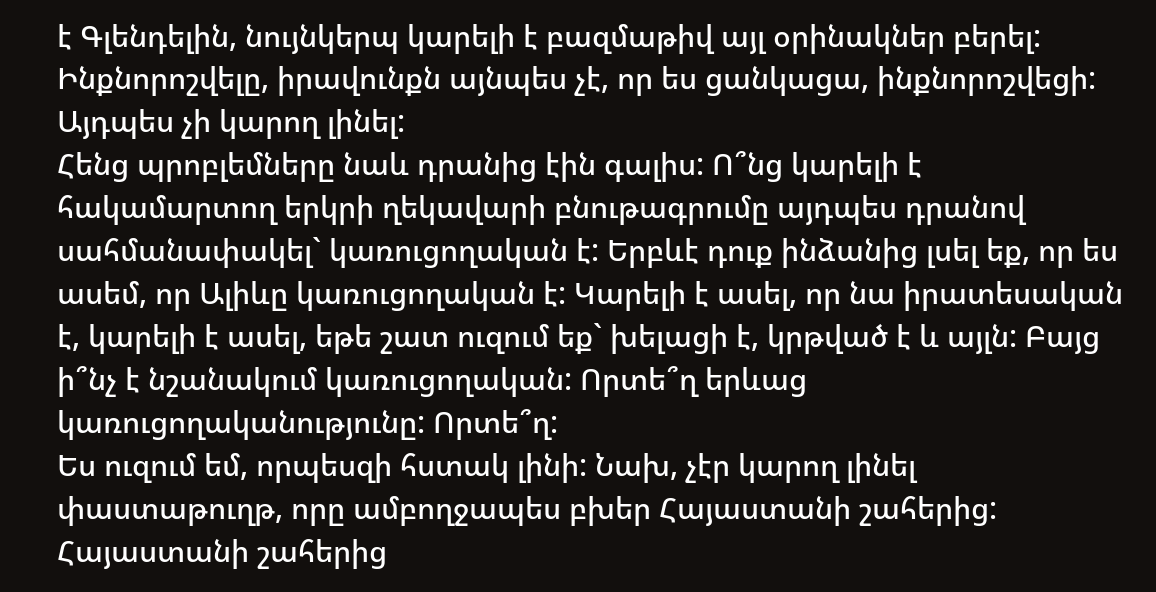է Գլենդելին, նույնկերպ կարելի է բազմաթիվ այլ օրինակներ բերել: Ինքնորոշվելը, իրավունքն այնպես չէ, որ ես ցանկացա, ինքնորոշվեցի: Այդպես չի կարող լինել:
Հենց պրոբլեմները նաև դրանից էին գալիս: Ո՞նց կարելի է հակամարտող երկրի ղեկավարի բնութագրումը այդպես դրանով սահմանափակել` կառուցողական է: Երբևէ դուք ինձանից լսել եք, որ ես ասեմ, որ Ալիևը կառուցողական է: Կարելի է ասել, որ նա իրատեսական է, կարելի է ասել, եթե շատ ուզում եք` խելացի է, կրթված է և այլն: Բայց ի՞նչ է նշանակում կառուցողական: Որտե՞ղ երևաց կառուցողականությունը: Որտե՞ղ:
Ես ուզում եմ, որպեսզի հստակ լինի: Նախ, չէր կարող լինել փաստաթուղթ, որը ամբողջապես բխեր Հայաստանի շահերից: Հայաստանի շահերից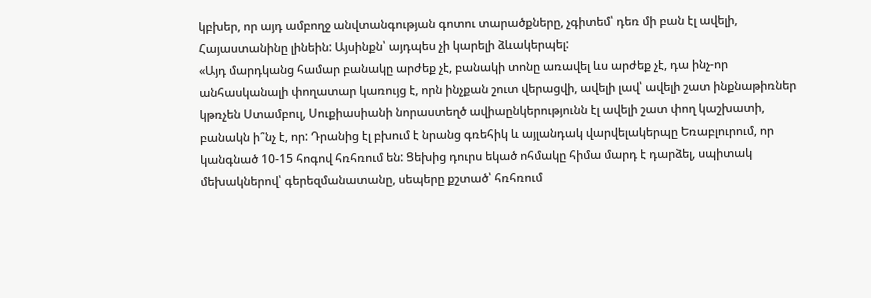կբխեր, որ այդ ամբողջ անվտանգության գոտու տարածքները, չգիտեմ՝ դեռ մի բան էլ ավելի, Հայաստանինը լինեին: Այսինքն՝ այդպես չի կարելի ձևակերպել:
«Այդ մարդկանց համար բանակը արժեք չէ, բանակի տոնը առավել ևս արժեք չէ, դա ինչ-որ անհասկանալի փողատար կառույց է, որն ինչքան շուտ վերացվի, ավելի լավ՝ ավելի շատ ինքնաթիռներ կթռչեն Ստամբուլ, Սուքիասիանի նորաստեղծ ավիաընկերությունն էլ ավելի շատ փող կաշխատի, բանակն ի՞նչ է, որ: Դրանից էլ բխում է նրանց գռեհիկ և այլանդակ վարվելակերպը Եռաբլուրում, որ կանգնած 10-15 հոգով հռհռում են: Ցեխից դուրս եկած ոհմակը հիմա մարդ է դարձել, սպիտակ մեխակներով՝ գերեզմանատանը, սեպերը քշտած՝ հռհռում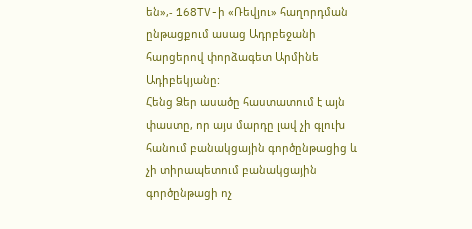են»,- 168TV-ի «Ռեվյու» հաղորդման ընթացքում ասաց Ադրբեջանի հարցերով փորձագետ Արմինե Ադիբեկյանը:
Հենց Ձեր ասածը հաստատում է այն փաստը, որ այս մարդը լավ չի գլուխ հանում բանակցային գործընթացից և չի տիրապետում բանակցային գործընթացի ոչ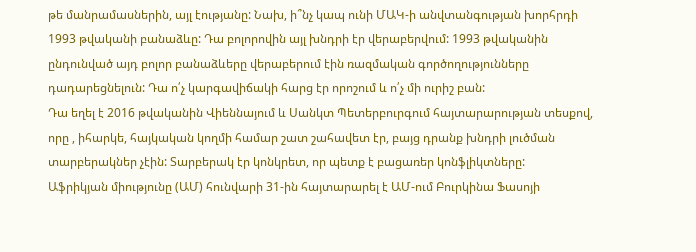թե մանրամասներին, այլ էությանը: Նախ, ի՞նչ կապ ունի ՄԱԿ-ի անվտանգության խորհրդի 1993 թվականի բանաձևը: Դա բոլորովին այլ խնդրի էր վերաբերվում: 1993 թվականին ընդունված այդ բոլոր բանաձևերը վերաբերում էին ռազմական գործողությունները դադարեցնելուն: Դա ո՛չ կարգավիճակի հարց էր որոշում և ո՛չ մի ուրիշ բան:
Դա եղել է 2016 թվականին Վիեննայում և Սանկտ Պետերբուրգում հայտարարության տեսքով, որը , իհարկե, հայկական կողմի համար շատ շահավետ էր, բայց դրանք խնդրի լուծման տարբերակներ չէին: Տարբերակ էր կոնկրետ, որ պետք է բացառեր կոնֆլիկտները:
Աֆրիկյան միությունը (ԱՄ) հունվարի 31-ին հայտարարել է ԱՄ-ում Բուրկինա Ֆասոյի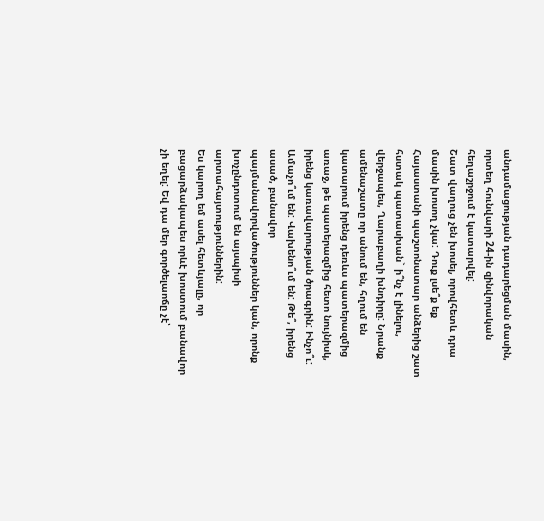անդամացության դադարեցման մասին, որտեղ հունվարի 24-ին զինվորական հեղաշրջում է կատարվել:
Շատ վաղուց չեն խոսել, որովհետև դրա մասին խոսող չկա: Դուք լսե՞ք եք Հայաստանի պաշտոնատար անձերից շատ հստակ պատասխան` ի՞նչ է լինելու, վերջապես, Ղարաբաղի խնդիրը: Նրանք ամենաշատը որ անում են, հղում են կատարում իրենց դեռևս պատերազմից առաջ, թե պատերազմից հետո նույնիսկ, իրենց կառավարության ծրագրին: Ինչո՞ւ: Ամաչո՞ւմ են: Վախենո՞ւմ են: Թե՞, իրենց ասած, բանավոր պայմանավորվածություններ կան, որոնք խոչընդոտում են այսպիսի արտահայտություններին:
Ես կարող եմ ասել հետևյալը, որ բացարձակապես որևէ խոստում բանավոր չի եղել: Եվ դա մեր գործելաոճը չէ՝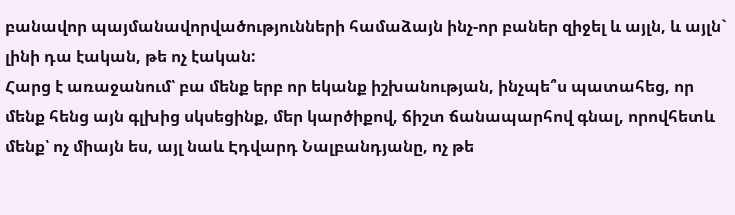բանավոր պայմանավորվածությունների համաձայն ինչ-որ բաներ զիջել և այլն, և այլն` լինի դա էական, թե ոչ էական:
Հարց է առաջանում՝ բա մենք երբ որ եկանք իշխանության, ինչպե՞ս պատահեց, որ մենք հենց այն գլխից սկսեցինք, մեր կարծիքով, ճիշտ ճանապարհով գնալ, որովհետև մենք՝ ոչ միայն ես, այլ նաև Էդվարդ Նալբանդյանը, ոչ թե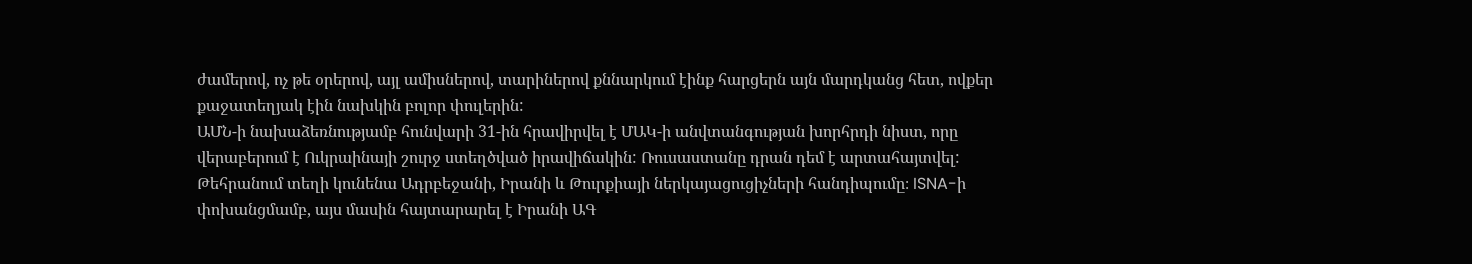ժամերով, ոչ թե օրերով, այլ ամիսներով, տարիներով քննարկում էինք հարցերն այն մարդկանց հետ, ովքեր քաջատեղյակ էին նախկին բոլոր փուլերին:
ԱՄՆ-ի նախաձեռնությամբ հունվարի 31-ին հրավիրվել է ՄԱԿ-ի անվտանգության խորհրդի նիստ, որը վերաբերում է Ուկրաինայի շուրջ ստեղծված իրավիճակին: Ռուսաստանը դրան դեմ է արտահայտվել:
Թեհրանում տեղի կունենա Ադրբեջանի, Իրանի և Թուրքիայի ներկայացուցիչների հանդիպումը։ ISNA-ի փոխանցմամբ, այս մասին հայտարարել է Իրանի ԱԳ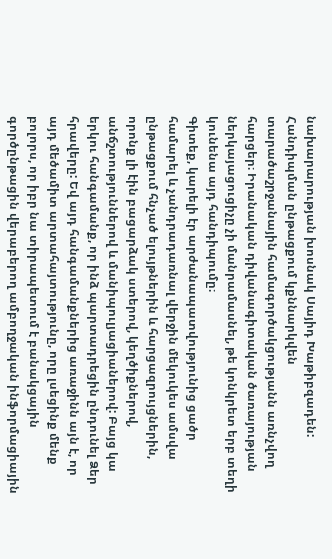նախարարության խոսնակ Սայիդ Խաթիբզադեն: Հանդիպման ընթացքում կքննարկվեն տարածաշրջանային համագործակցությանն առնչվող հարցեր։ Իրանական դիվանագիտական ծառայության ներկայացուցիչը չի մանրամասնել, թե կոնկրետ երբ տեղի կունենա այդ հանդիպումը։
Գիտեք, կարելի էր արժանապատվությունից ցածր համարել և չանդրադառնալ վերջին մեկուկես ամսվա ընթացքում հնչած ելույթներին և հարցազրույցներին, որոնք լի էին բացարձակ ստերով, կեղծիքներով, անճշտություններով և մանիպուլյացիաներով: Բայց կա երկու հանգամանք, որ ինձ պարտադրեցին ընդունել Ձեր հրավերը: Եվ այդ հանգամանքներից առաջինն այն է, որ այդ մեծամիտ արտահայտությունը, որը լսեցինք մենք բոլորս, որ իբր նա տիրապետում է բանակցային գործընթացին վերաբերող ամբողջական ինֆորմացիային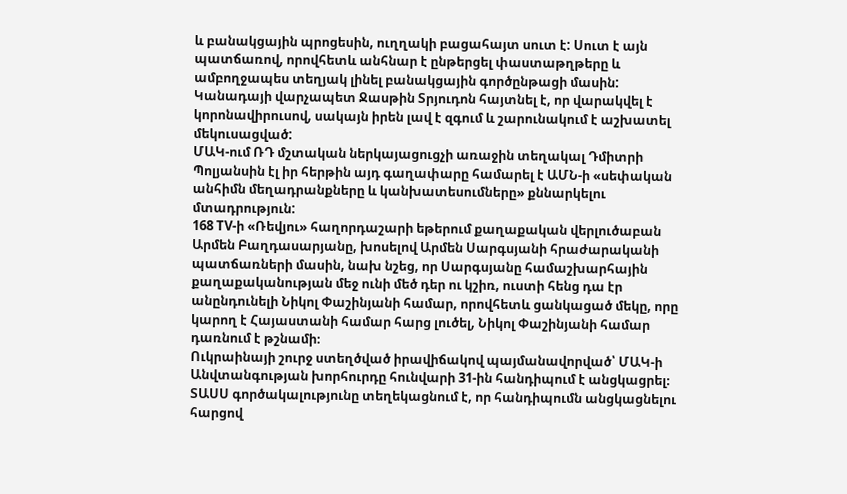և բանակցային պրոցեսին, ուղղակի բացահայտ սուտ է: Սուտ է այն պատճառով, որովհետև անհնար է ընթերցել փաստաթղթերը և ամբողջապես տեղյակ լինել բանակցային գործընթացի մասին:
Կանադայի վարչապետ Ջասթին Տրյուդոն հայտնել է, որ վարակվել է կորոնավիրուսով, սակայն իրեն լավ է զգում և շարունակում է աշխատել մեկուսացված:
ՄԱԿ-ում ՌԴ մշտական ներկայացուցչի առաջին տեղակալ Դմիտրի Պոլյանսին էլ իր հերթին այդ գաղափարը համարել է ԱՄՆ-ի «սեփական անհիմն մեղադրանքները և կանխատեսումները» քննարկելու մտադրություն:
168 TV-ի «Ռեվյու» հաղորդաշարի եթերում քաղաքական վերլուծաբան Արմեն Բաղդասարյանը, խոսելով Արմեն Սարգսյանի հրաժարականի պատճառների մասին, նախ նշեց, որ Սարգսյանը համաշխարհային քաղաքականության մեջ ունի մեծ դեր ու կշիռ, ուստի հենց դա էր անընդունելի Նիկոլ Փաշինյանի համար, որովհետև ցանկացած մեկը, որը կարող է Հայաստանի համար հարց լուծել, Նիկոլ Փաշինյանի համար դառնում է թշնամի։
Ուկրաինայի շուրջ ստեղծված իրավիճակով պայմանավորված՝ ՄԱԿ-ի Անվտանգության խորհուրդը հունվարի 31-ին հանդիպում է անցկացրել։ ՏԱՍՍ գործակալությունը տեղեկացնում է, որ հանդիպումն անցկացնելու հարցով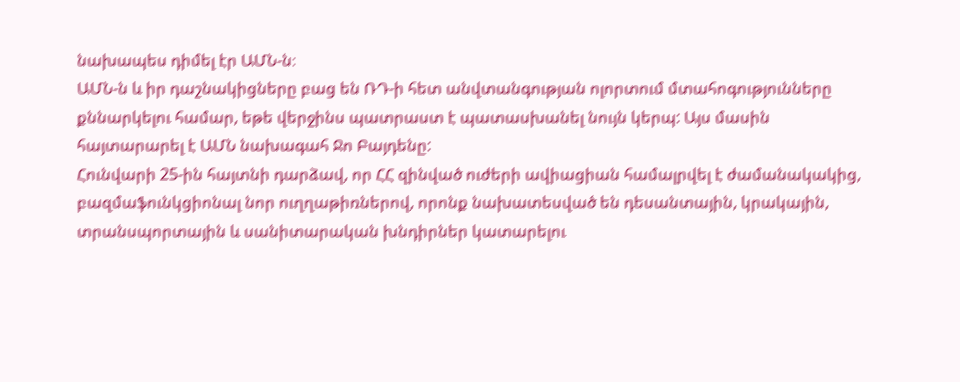նախապես դիմել էր ԱՄՆ-ն։
ԱՄՆ-ն և իր դաշնակիցները բաց են ՌԴ-ի հետ անվտանգության ոլորտում մտահոգությունները քննարկելու համար, եթե վերջինս պատրաստ է պատասխանել նույն կերպ: Այս մասին հայտարարել է ԱՄՆ նախագահ Ջո Բայդենը:
Հունվարի 25-ին հայտնի դարձավ, որ ՀՀ զինված ուժերի ավիացիան համալրվել է ժամանակակից, բազմաֆունկցիոնալ նոր ուղղաթիռներով, որոնք նախատեսված են դեսանտային, կրակային, տրանսպորտային և սանիտարական խնդիրներ կատարելու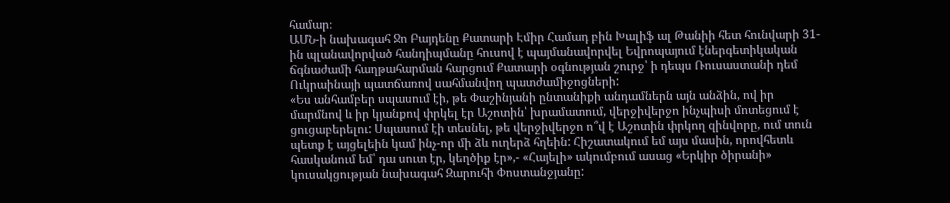համար։
ԱՄՆ-ի նախագահ Ջո Բայդենը Քատարի Էմիր Համադ բին Խալիֆ ալ Թանիի հետ հունվարի 31-ին պլանավորված հանդիպմանը հուսով է պայմանավորվել Եվրոպայում էներգետիկական ճգնաժամի հաղթահարման հարցում Քատարի օգնության շուրջ՝ ի դեպս Ռուսաստանի դեմ Ուկրաինայի պատճառով սահմանվող պատժամիջոցների:
«Ես անհամբեր սպասում էի, թե Փաշինյանի ընտանիքի անդամներն այն անձին, ով իր մարմնով և իր կյանքով փրկել էր Աշոտին՝ խրամատում, վերջիվերջո ինչպիսի մոտեցում է ցուցաբերելու: Սպասում էի տեսնել, թե վերջիվերջո ո՞վ է Աշոտին փրկող զինվորը, ում տուն պետք է այցելեին կամ ինչ-որ մի ձև ուղերձ հղեին: Հիշատակում եմ այս մասին, որովհետև հասկանում եմ՝ դա սուտ էր, կեղծիք էր»,- «Հայելի» ակումբում ասաց «Երկիր ծիրանի» կուսակցության նախագահ Զարուհի Փոստանջյանը: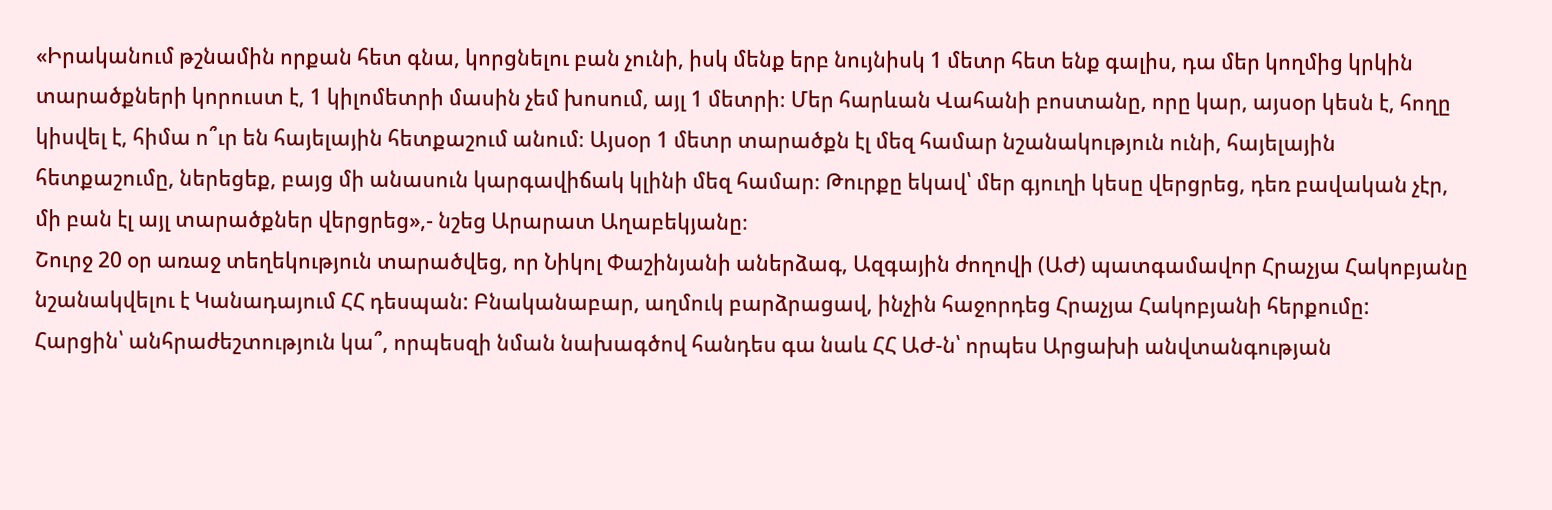«Իրականում թշնամին որքան հետ գնա, կորցնելու բան չունի, իսկ մենք երբ նույնիսկ 1 մետր հետ ենք գալիս, դա մեր կողմից կրկին տարածքների կորուստ է, 1 կիլոմետրի մասին չեմ խոսում, այլ 1 մետրի։ Մեր հարևան Վահանի բոստանը, որը կար, այսօր կեսն է, հողը կիսվել է, հիմա ո՞ւր են հայելային հետքաշում անում։ Այսօր 1 մետր տարածքն էլ մեզ համար նշանակություն ունի, հայելային հետքաշումը, ներեցեք, բայց մի անասուն կարգավիճակ կլինի մեզ համար։ Թուրքը եկավ՝ մեր գյուղի կեսը վերցրեց, դեռ բավական չէր, մի բան էլ այլ տարածքներ վերցրեց»,- նշեց Արարատ Աղաբեկյանը։
Շուրջ 20 օր առաջ տեղեկություն տարածվեց, որ Նիկոլ Փաշինյանի աներձագ, Ազգային ժողովի (ԱԺ) պատգամավոր Հրաչյա Հակոբյանը նշանակվելու է Կանադայում ՀՀ դեսպան: Բնականաբար, աղմուկ բարձրացավ, ինչին հաջորդեց Հրաչյա Հակոբյանի հերքումը:
Հարցին՝ անհրաժեշտություն կա՞, որպեսզի նման նախագծով հանդես գա նաև ՀՀ ԱԺ-ն՝ որպես Արցախի անվտանգության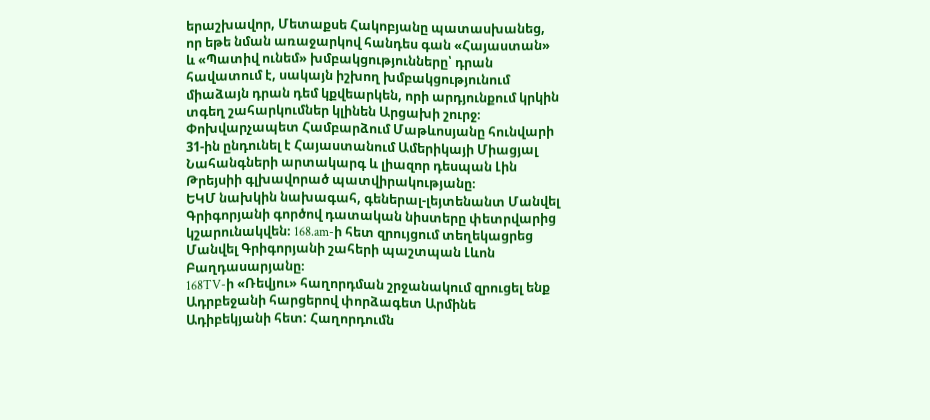երաշխավոր, Մետաքսե Հակոբյանը պատասխանեց, որ եթե նման առաջարկով հանդես գան «Հայաստան» և «Պատիվ ունեմ» խմբակցությունները՝ դրան հավատում է, սակայն իշխող խմբակցությունում միաձայն դրան դեմ կքվեարկեն, որի արդյունքում կրկին տգեղ շահարկումներ կլինեն Արցախի շուրջ։
Փոխվարչապետ Համբարձում Մաթևոսյանը հունվարի 31-ին ընդունել է Հայաստանում Ամերիկայի Միացյալ Նահանգների արտակարգ և լիազոր դեսպան Լին Թրեյսիի գլխավորած պատվիրակությանը։
ԵԿՄ նախկին նախագահ, գեներալ-լեյտենանտ Մանվել Գրիգորյանի գործով դատական նիստերը փետրվարից կշարունակվեն։ 168.am-ի հետ զրույցում տեղեկացրեց Մանվել Գրիգորյանի շահերի պաշտպան Լևոն Բաղդասարյանը։
168TV-ի «Ռեվյու» հաղորդման շրջանակում զրուցել ենք Ադրբեջանի հարցերով փորձագետ Արմինե Ադիբեկյանի հետ: Հաղորդումն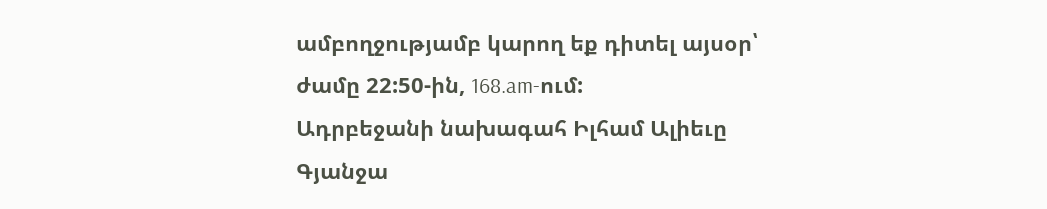ամբողջությամբ կարող եք դիտել այսօր՝ ժամը 22:50-ին, 168.am-ում:
Ադրբեջանի նախագահ Իլհամ Ալիեւը Գյանջա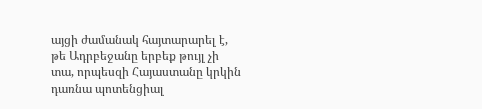այցի ժամանակ հայտարարել է, թե Ադրբեջանը երբեք թույլ չի տա, որպեսզի Հայաստանը կրկին դառնա պոտենցիալ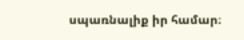սպառնալիք իր համար։